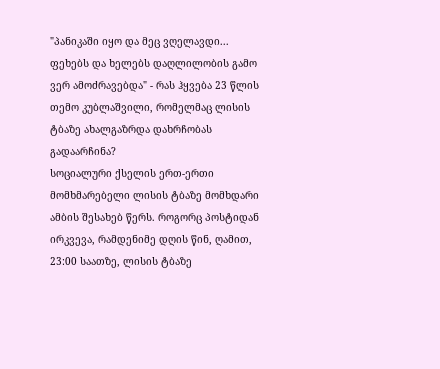"პანიკაში იყო და მეც ვღელავდი... ფეხებს და ხელებს დაღლილობის გამო ვერ ამოძრავებდა" - რას ჰყვება 23 წლის თემო კუბლაშვილი, რომელმაც ლისის ტბაზე ახალგაზრდა დახრჩობას გადაარჩინა?
სოციალური ქსელის ერთ-ერთი მომხმარებელი ლისის ტბაზე მომხდარი ამბის შესახებ წერს. როგორც პოსტიდან ირკვევა, რამდენიმე დღის წინ, ღამით, 23:00 საათზე, ლისის ტბაზე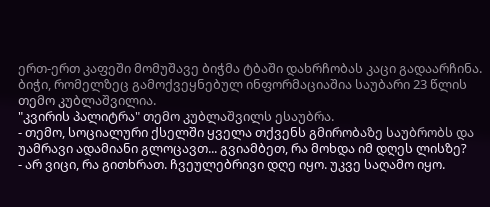ერთ-ერთ კაფეში მომუშავე ბიჭმა ტბაში დახრჩობას კაცი გადაარჩინა. ბიჭი, რომელზეც გამოქვეყნებულ ინფორმაციაშია საუბარი 23 წლის თემო კუბლაშვილია.
"კვირის პალიტრა" თემო კუბლაშვილს ესაუბრა.
- თემო, სოციალური ქსელში ყველა თქვენს გმირობაზე საუბრობს და უამრავი ადამიანი გლოცავთ... გვიამბეთ, რა მოხდა იმ დღეს ლისზე?
- არ ვიცი, რა გითხრათ. ჩვეულებრივი დღე იყო. უკვე საღამო იყო.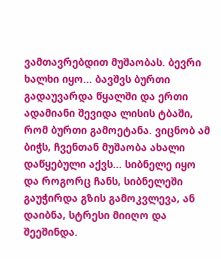ვამთავრებდით მუშაობას. ბევრი ხალხი იყო... ბავშვს ბურთი გადაუვარდა წყალში და ერთი ადამიანი შევიდა ლისის ტბაში, რომ ბურთი გამოეტანა. ვიცნობ ამ ბიჭს, ჩვენთან მუშაობა ახალი დაწყებული აქვს... სიბნელე იყო და როგორც ჩანს, სიბნელეში გაუჭირდა გზის გამოკვლევა, ან დაიბნა, სტრესი მიიღო და შეეშინდა.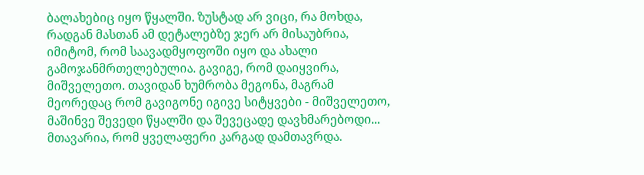ბალახებიც იყო წყალში. ზუსტად არ ვიცი, რა მოხდა, რადგან მასთან ამ დეტალებზე ჯერ არ მისაუბრია, იმიტომ, რომ საავადმყოფოში იყო და ახალი გამოჯანმრთელებულია. გავიგე, რომ დაიყვირა, მიშველეთო. თავიდან ხუმრობა მეგონა, მაგრამ მეორედაც რომ გავიგონე იგივე სიტყვები - მიშველეთო, მაშინვე შევედი წყალში და შევეცადე დავხმარებოდი... მთავარია, რომ ყველაფერი კარგად დამთავრდა.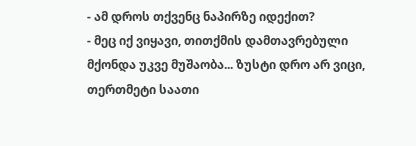- ამ დროს თქვენც ნაპირზე იდექით?
- მეც იქ ვიყავი, თითქმის დამთავრებული მქონდა უკვე მუშაობა... ზუსტი დრო არ ვიცი, თერთმეტი საათი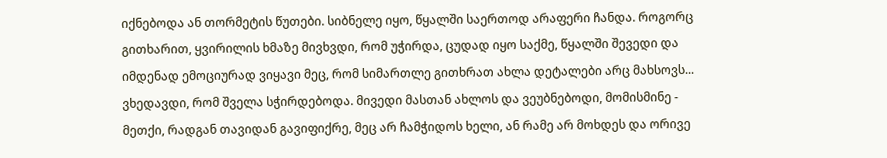იქნებოდა ან თორმეტის წუთები. სიბნელე იყო, წყალში საერთოდ არაფერი ჩანდა. როგორც გითხარით, ყვირილის ხმაზე მივხვდი, რომ უჭირდა, ცუდად იყო საქმე, წყალში შევედი და იმდენად ემოციურად ვიყავი მეც, რომ სიმართლე გითხრათ ახლა დეტალები არც მახსოვს...
ვხედავდი, რომ შველა სჭირდებოდა. მივედი მასთან ახლოს და ვეუბნებოდი, მომისმინე - მეთქი, რადგან თავიდან გავიფიქრე, მეც არ ჩამჭიდოს ხელი, ან რამე არ მოხდეს და ორივე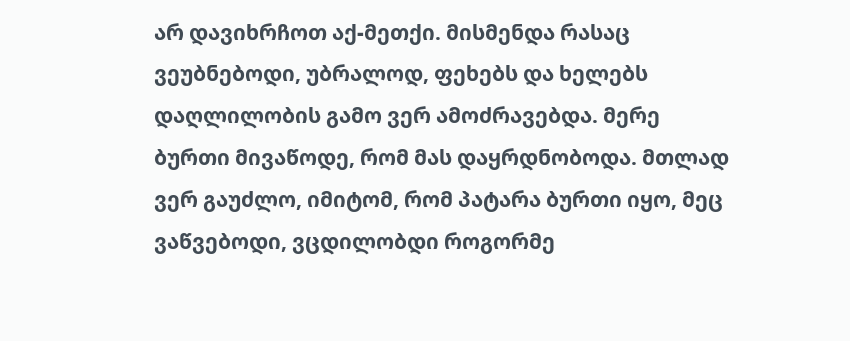არ დავიხრჩოთ აქ-მეთქი. მისმენდა რასაც ვეუბნებოდი, უბრალოდ, ფეხებს და ხელებს დაღლილობის გამო ვერ ამოძრავებდა. მერე ბურთი მივაწოდე, რომ მას დაყრდნობოდა. მთლად ვერ გაუძლო, იმიტომ, რომ პატარა ბურთი იყო, მეც ვაწვებოდი, ვცდილობდი როგორმე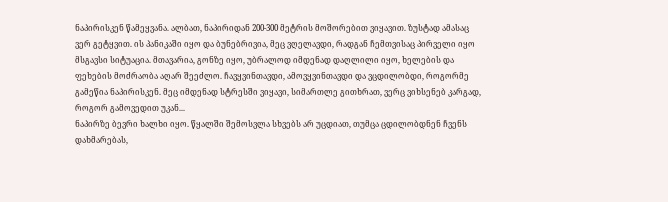ნაპირისკენ წამეყვანა. ალბათ, ნაპირიდან 200-300 მეტრის მოშორებით ვიყავით. ზუსტად ამასაც ვერ გეტყვით. ის პანიკაში იყო და ბუნებრივია, მეც ვღელავდი, რადგან ჩემთვისაც პირველი იყო მსგავსი სიტუაცია. მთავარია, გონზე იყო, უბრალოდ იმდენად დაღლილი იყო, ხელების და ფეხების მოძრაობა აღარ შეეძლო. ჩავყვინთავდი, ამოვყვინთავდი და ვცდილობდი, როგორმე გამეწია ნაპირისკენ. მეც იმდენად სტრესში ვიყავი, სიმართლე გითხრათ, ვერც ვიხსენებ კარგად, როგორ გამოვედით უკან...
ნაპირზე ბევრი ხალხი იყო. წყალში შემოსვლა სხვებს არ უცდიათ, თუმცა ცდილობდნენ ჩვენს დახმარებას,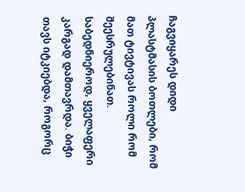ჩაგვიყარეს დიდი პლასტმასის ბოთლები, რომ მათ ტივტივას როლი რომ შეესრულებინათ. საბედნიეროდ, ყველაფერი კარგად დამთავრდა. ბიჭი თავს იტკიებდა, როგორც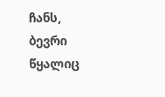ჩანს, ბევრი წყალიც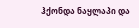ჰქონდა ნაყლაპი და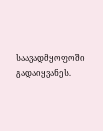საავადმყოფოში გადაიყვანეს.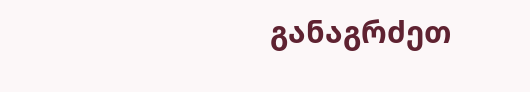განაგრძეთ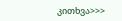კითხვა>>>